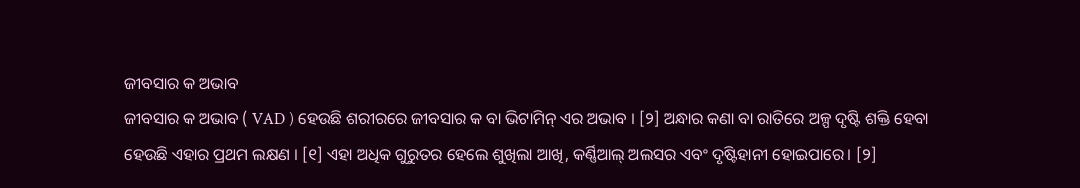ଜୀବସାର କ ଅଭାବ
ଜୀବସାର କ ଅଭାବ ( VAD ) ହେଉଛି ଶରୀରରେ ଜୀବସାର କ ବା ଭିଟାମିନ୍ ଏର ଅଭାବ । [୨] ଅନ୍ଧାର କଣା ବା ରାତିରେ ଅଳ୍ପ ଦୃଷ୍ଟି ଶକ୍ତି ହେବା ହେଉଛି ଏହାର ପ୍ରଥମ ଲକ୍ଷଣ । [୧] ଏହା ଅଧିକ ଗୁରୁତର ହେଲେ ଶୁଖିଲା ଆଖି, କର୍ଣ୍ଣିଆଲ୍ ଅଲସର ଏବଂ ଦୃଷ୍ଟିହାନୀ ହୋଇପାରେ। [୨]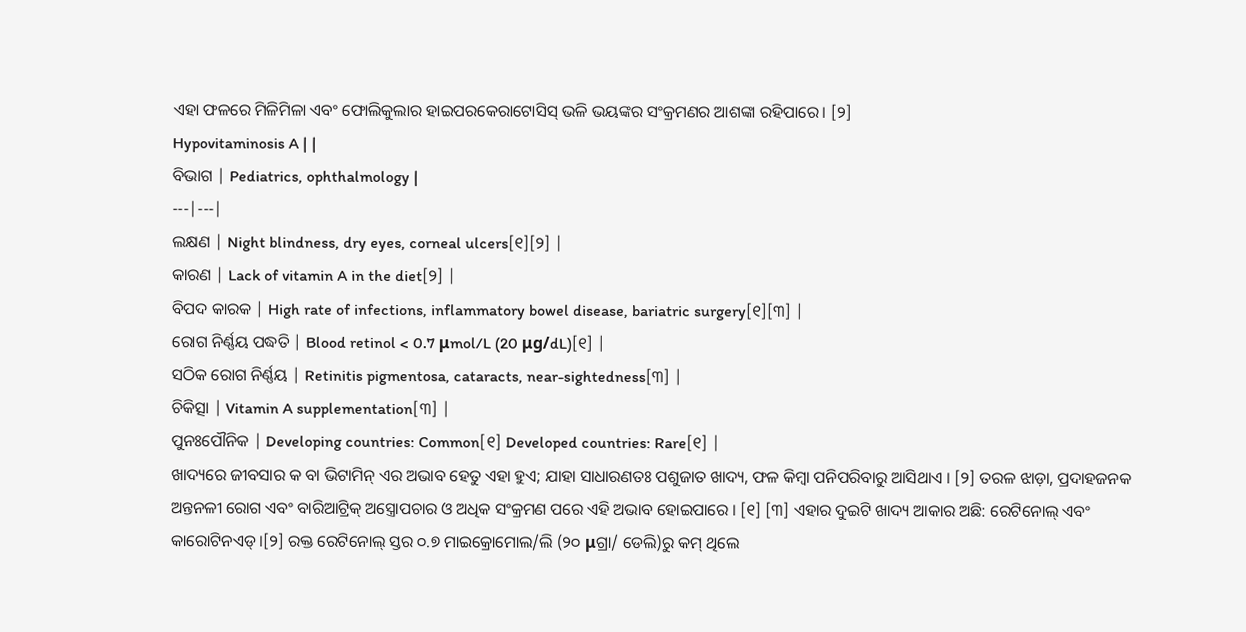ଏହା ଫଳରେ ମିଳିମିଳା ଏବଂ ଫୋଲିକୁଲାର ହାଇପରକେରାଟୋସିସ୍ ଭଳି ଭୟଙ୍କର ସଂକ୍ରମଣର ଆଶଙ୍କା ରହିପାରେ। [୨]
Hypovitaminosis A | |
ବିଭାଗ | Pediatrics, ophthalmology |
---|---|
ଲକ୍ଷଣ | Night blindness, dry eyes, corneal ulcers[୧][୨] |
କାରଣ | Lack of vitamin A in the diet[୨] |
ବିପଦ କାରକ | High rate of infections, inflammatory bowel disease, bariatric surgery[୧][୩] |
ରୋଗ ନିର୍ଣ୍ଣୟ ପଦ୍ଧତି | Blood retinol < 0.7 μmol/L (20 μg/dL)[୧] |
ସଠିକ ରୋଗ ନିର୍ଣ୍ଣୟ | Retinitis pigmentosa, cataracts, near-sightedness[୩] |
ଚିକିତ୍ସା | Vitamin A supplementation[୩] |
ପୁନଃପୌନିକ | Developing countries: Common[୧] Developed countries: Rare[୧] |
ଖାଦ୍ୟରେ ଜୀବସାର କ ବା ଭିଟାମିନ୍ ଏର ଅଭାବ ହେତୁ ଏହା ହୁଏ; ଯାହା ସାଧାରଣତଃ ପଶୁଜାତ ଖାଦ୍ୟ, ଫଳ କିମ୍ବା ପନିପରିବାରୁ ଆସିଥାଏ । [୨] ତରଳ ଝାଡ଼ା, ପ୍ରଦାହଜନକ ଅନ୍ତନଳୀ ରୋଗ ଏବଂ ବାରିଆଟ୍ରିକ୍ ଅସ୍ତ୍ରୋପଚାର ଓ ଅଧିକ ସଂକ୍ରମଣ ପରେ ଏହି ଅଭାବ ହୋଇପାରେ । [୧] [୩] ଏହାର ଦୁଇଟି ଖାଦ୍ୟ ଆକାର ଅଛି: ରେଟିନୋଲ୍ ଏବଂ କାରୋଟିନଏଡ୍ ।[୨] ରକ୍ତ ରେଟିନୋଲ୍ ସ୍ତର ୦.୭ ମାଇକ୍ରୋମୋଲ/ଲି (୨୦ μଗ୍ରା/ ଡେଲି)ରୁ କମ୍ ଥିଲେ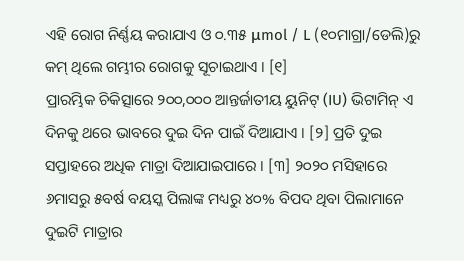ଏହି ରୋଗ ନିର୍ଣ୍ଣୟ କରାଯାଏ ଓ ୦.୩୫ μmol / L (୧୦ମାଗ୍ରା/ଡେଲି)ରୁ କମ୍ ଥିଲେ ଗମ୍ଭୀର ରୋଗକୁ ସୂଚାଇଥାଏ । [୧]
ପ୍ରାରମ୍ଭିକ ଚିକିତ୍ସାରେ ୨୦୦,୦୦୦ ଆନ୍ତର୍ଜାତୀୟ ୟୁନିଟ୍ (IU) ଭିଟାମିନ୍ ଏ ଦିନକୁ ଥରେ ଭାବରେ ଦୁଇ ଦିନ ପାଇଁ ଦିଆଯାଏ । [୨] ପ୍ରତି ଦୁଇ ସପ୍ତାହରେ ଅଧିକ ମାତ୍ରା ଦିଆଯାଇପାରେ । [୩] ୨୦୨୦ ମସିହାରେ ୬ମାସରୁ ୫ବର୍ଷ ବୟସ୍କ ପିଲାଙ୍କ ମଧ୍ୟରୁ ୪୦% ବିପଦ ଥିବା ପିଲାମାନେ ଦୁଇଟି ମାତ୍ରାର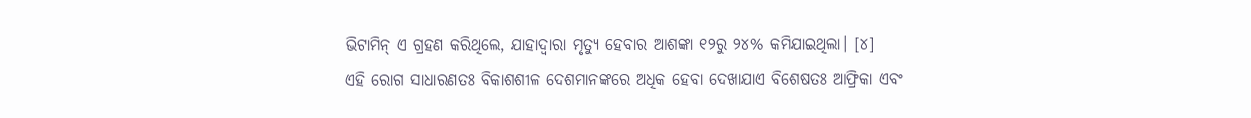ଭିଟାମିନ୍ ଏ ଗ୍ରହଣ କରିଥିଲେ, ଯାହାଦ୍ୱାରା ମୃତ୍ୟୁ ହେବାର ଆଶଙ୍କା ୧୨ରୁ ୨୪% କମିଯାଇଥିଲା। [୪]
ଏହି ରୋଗ ସାଧାରଣତଃ ବିକାଶଶୀଳ ଦେଶମାନଙ୍କରେ ଅଧିକ ହେବା ଦେଖାଯାଏ ବିଶେଷତଃ ଆଫ୍ରିକା ଏବଂ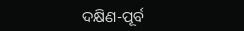ଦକ୍ଷିଣ-ପୂର୍ବ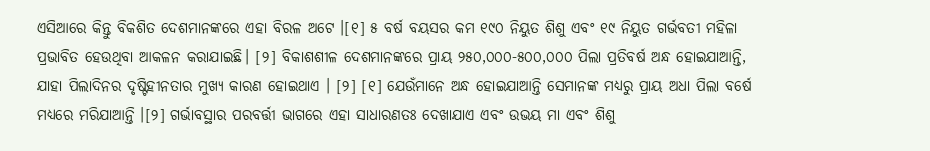ଏସିଆରେ କିନ୍ତୁ ବିକଶିତ ଦେଶମାନଙ୍କରେ ଏହା ବିରଳ ଅଟେ ।[୧] ୫ ବର୍ଷ ବୟସର କମ ୧୯୦ ନିୟୁତ ଶିଶୁ ଏବଂ ୧୯ ନିୟୁତ ଗର୍ଭବତୀ ମହିଳା ପ୍ରଭାବିତ ହେଉଥିବା ଆକଳନ କରାଯାଇଛି। [୨] ବିକାଶଶୀଳ ଦେଶମାନଙ୍କରେ ପ୍ରାୟ ୨୫୦,୦୦୦-୫୦୦,୦୦୦ ପିଲା ପ୍ରତିବର୍ଷ ଅନ୍ଧ ହୋଇଯାଆନ୍ତି, ଯାହା ପିଲାଦିନର ଦୃଷ୍ଟିହୀନତାର ମୁଖ୍ୟ କାରଣ ହୋଇଥାଏ । [୨] [୧] ଯେଉଁମାନେ ଅନ୍ଧ ହୋଇଯାଆନ୍ତି ସେମାନଙ୍କ ମଧ୍ୟରୁ ପ୍ରାୟ ଅଧା ପିଲା ବର୍ଷେ ମଧ୍ୟରେ ମରିଯାଆନ୍ତି ।[୨] ଗର୍ଭାବସ୍ଥାର ପରବର୍ତ୍ତୀ ଭାଗରେ ଏହା ସାଧାରଣତଃ ଦେଖାଯାଏ ଏବଂ ଉଭୟ ମା ଏବଂ ଶିଶୁ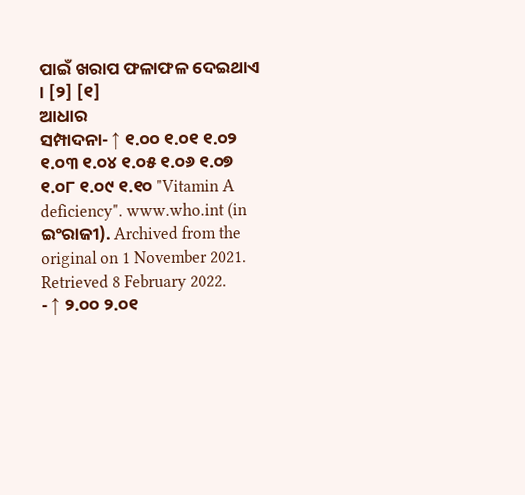ପାଇଁ ଖରାପ ଫଳାଫଳ ଦେଇଥାଏ । [୨] [୧]
ଆଧାର
ସମ୍ପାଦନା- ↑ ୧.୦୦ ୧.୦୧ ୧.୦୨ ୧.୦୩ ୧.୦୪ ୧.୦୫ ୧.୦୬ ୧.୦୭ ୧.୦୮ ୧.୦୯ ୧.୧୦ "Vitamin A deficiency". www.who.int (in ଇଂରାଜୀ). Archived from the original on 1 November 2021. Retrieved 8 February 2022.
- ↑ ୨.୦୦ ୨.୦୧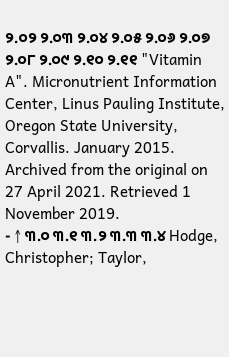୨.୦୨ ୨.୦୩ ୨.୦୪ ୨.୦୫ ୨.୦୬ ୨.୦୭ ୨.୦୮ ୨.୦୯ ୨.୧୦ ୨.୧୧ "Vitamin A". Micronutrient Information Center, Linus Pauling Institute, Oregon State University, Corvallis. January 2015. Archived from the original on 27 April 2021. Retrieved 1 November 2019.
- ↑ ୩.୦ ୩.୧ ୩.୨ ୩.୩ ୩.୪ Hodge, Christopher; Taylor,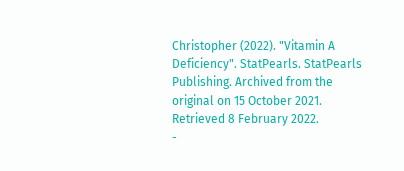Christopher (2022). "Vitamin A Deficiency". StatPearls. StatPearls Publishing. Archived from the original on 15 October 2021. Retrieved 8 February 2022.
-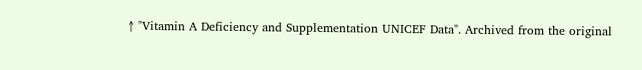↑ "Vitamin A Deficiency and Supplementation UNICEF Data". Archived from the original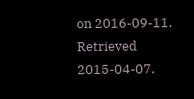on 2016-09-11. Retrieved 2015-04-07.